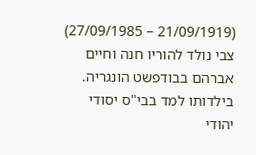(21/09/1919 – 27/09/1985)
צבי נולד להוריו חנה וחיים אברהם בבודפשט הונגריה.
בילדותו למד בבי"ס יסודי יהודי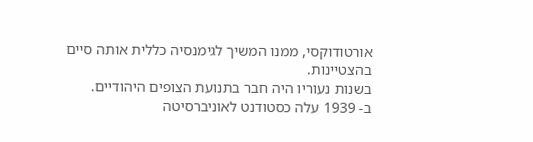אורטודוקסי, ממנו המשיך לגימנסיה כללית אותה סיים בהצטיינות.
בשנות נעוריו היה חבר בתנועת הצופים היהודיים.
ב- 1939 עלה כסטודנט לאוניברסיטה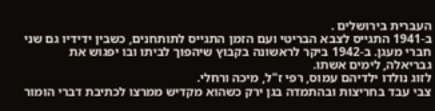העברית בירושלים .
ב-1941 התגייס לצבא הבריטי ועם הזמן התגייס לתותחנים, כשבין ידידיו גם שני חברי מעגן. ב-1942 ביקר לראשונה בקבוץ שיהפוך לביתו ובו יפגוש את גבריאלה, לימים אשתו.
לזוג נולדו ילדיהם עמוס, רפי ז"ל, מיכה ורחלי.
צבי עבד בחריצות ובהתמדה בגן ירק כשהוא מקדיש ממרצו לכתיבת דברי הומור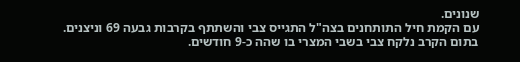שנונים.
עם הקמת חיל התותחנים בצה"ל התגייס צבי והשתתף בקרבות גבעה 69 וניצנים.
בתום הקרב נלקח צבי בשבי המצרי בו שהה כ-9 חודשים.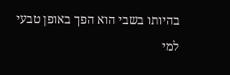בהיותו בשבי הוא הפך באופן טבעי למי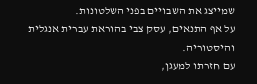שמייצג את השבויים בפני השלטונות.
על אף התנאים, עסק צבי בהוראת עברית אנגלית והיסטוריה.
עם חזרתו למעגן,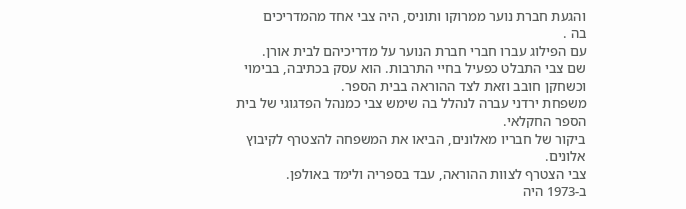והגעת חברת נוער ממרוקו ותוניס, היה צבי אחד מהמדריכים
בה .
עם הפילוג עברו חברי חברת הנוער על מדריכיהם לבית אורן.
שם צבי התבלט כפעיל בחיי התרבות. הוא עסק בכתיבה, בבימוי וכשחקן חובב וזאת לצד ההוראה בבית הספר.
משפחת ירדני עברה לנהלל בה שימש צבי כמנהל הפדגוגי של בית הספר החקלאי.
ביקור של חבריו מאלונים, הביאו את המשפחה להצטרף לקיבוץ אלונים.
צבי הצטרף לצוות ההוראה, עבד בספריה ולימד באולפן.
ב-1973 היה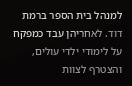למנהל בית הספר ברמת דוד. לאחריהן עבד כמפקח על לימודי ילדי עולים, והצטרף לצוות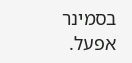בסמינר אפעל.